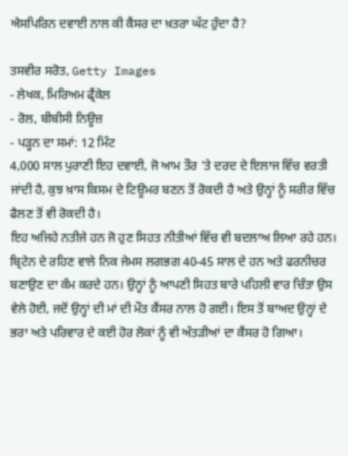ਐਸਪਿਰਿਨ ਦਵਾਈ ਨਾਲ ਕੀ ਕੈਂਸਰ ਦਾ ਖ਼ਤਰਾ ਘੱਟ ਹੁੰਦਾ ਹੈ?

ਤਸਵੀਰ ਸਰੋਤ, Getty Images
- ਲੇਖਕ, ਮਿਰਿਅਮ ਫ੍ਰੈਂਕੇਲ
- ਰੋਲ, ਬੀਬੀਸੀ ਨਿਊਜ਼
- ਪੜ੍ਹਨ ਦਾ ਸਮਾਂ: 12 ਮਿੰਟ
4,000 ਸਾਲ ਪੁਰਾਣੀ ਇਹ ਦਵਾਈ, ਜੋ ਆਮ ਤੌਰ 'ਤੇ ਦਰਦ ਦੇ ਇਲਾਜ ਵਿੱਚ ਵਰਤੀ ਜਾਂਦੀ ਹੈ, ਕੁਝ ਖ਼ਾਸ ਕਿਸਮ ਦੇ ਟਿਊਮਰ ਬਣਨ ਤੋਂ ਰੋਕਦੀ ਹੈ ਅਤੇ ਉਨ੍ਹਾਂ ਨੂੰ ਸਰੀਰ ਵਿੱਚ ਫੈਲਣ ਤੋਂ ਵੀ ਰੋਕਦੀ ਹੈ।
ਇਹ ਅਜਿਹੇ ਨਤੀਜੇ ਹਨ ਜੋ ਹੁਣ ਸਿਹਤ ਨੀਤੀਆਂ ਵਿੱਚ ਵੀ ਬਦਲਾਅ ਲਿਆ ਰਹੇ ਹਨ।
ਬ੍ਰਿਟੇਨ ਦੇ ਰਹਿਣ ਵਾਲੇ ਨਿਕ ਜੇਮਸ ਲਗਭਗ 40-45 ਸਾਲ ਦੇ ਹਨ ਅਤੇ ਫਰਨੀਚਰ ਬਣਾਉਣ ਦਾ ਕੰਮ ਕਰਦੇ ਹਨ। ਉਨ੍ਹਾਂ ਨੂੰ ਆਪਣੀ ਸਿਹਤ ਬਾਰੇ ਪਹਿਲੀ ਵਾਰ ਚਿੰਤਾ ਉਸ ਵੇਲੇ ਹੋਈ, ਜਦੋਂ ਉਨ੍ਹਾਂ ਦੀ ਮਾਂ ਦੀ ਮੌਤ ਕੈਂਸਰ ਨਾਲ ਹੋ ਗਈ। ਇਸ ਤੋਂ ਬਾਅਦ ਉਨ੍ਹਾਂ ਦੇ ਭਰਾ ਅਤੇ ਪਰਿਵਾਰ ਦੇ ਕਈ ਹੋਰ ਲੋਕਾਂ ਨੂੰ ਵੀ ਅੰਤੜੀਆਂ ਦਾ ਕੈਂਸਰ ਹੋ ਗਿਆ।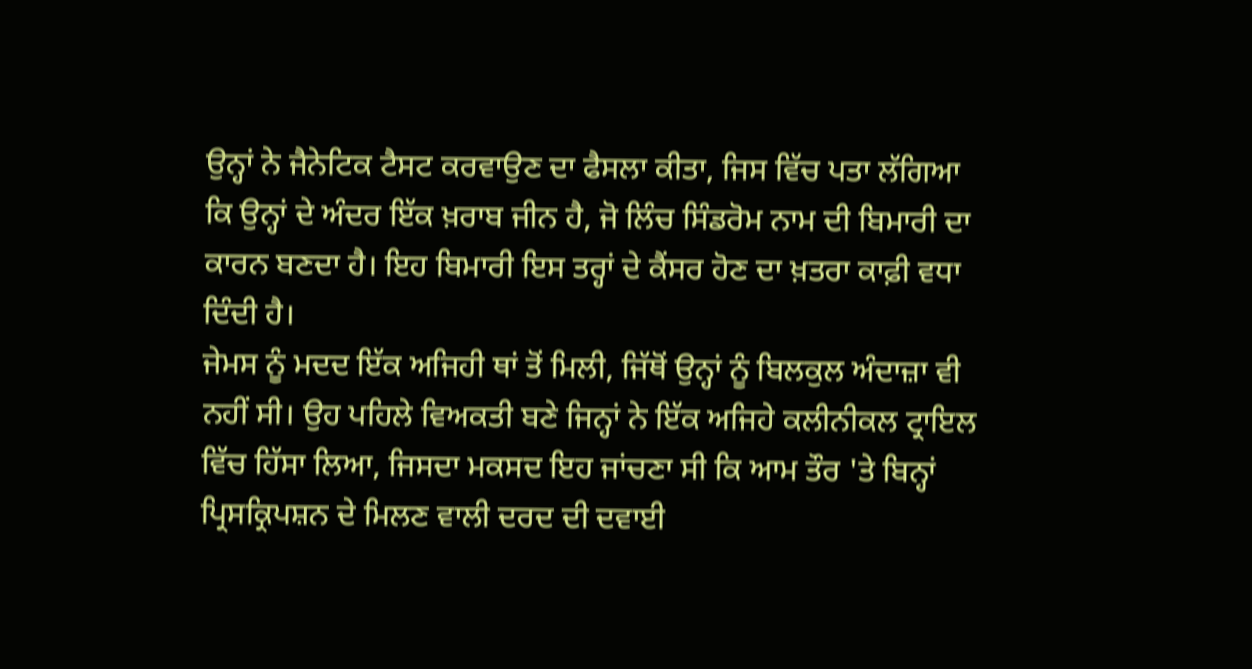ਉਨ੍ਹਾਂ ਨੇ ਜੈਨੇਟਿਕ ਟੈਸਟ ਕਰਵਾਉਣ ਦਾ ਫੈਸਲਾ ਕੀਤਾ, ਜਿਸ ਵਿੱਚ ਪਤਾ ਲੱਗਿਆ ਕਿ ਉਨ੍ਹਾਂ ਦੇ ਅੰਦਰ ਇੱਕ ਖ਼ਰਾਬ ਜੀਨ ਹੈ, ਜੋ ਲਿੰਚ ਸਿੰਡਰੋਮ ਨਾਮ ਦੀ ਬਿਮਾਰੀ ਦਾ ਕਾਰਨ ਬਣਦਾ ਹੈ। ਇਹ ਬਿਮਾਰੀ ਇਸ ਤਰ੍ਹਾਂ ਦੇ ਕੈਂਸਰ ਹੋਣ ਦਾ ਖ਼ਤਰਾ ਕਾਫ਼ੀ ਵਧਾ ਦਿੰਦੀ ਹੈ।
ਜੇਮਸ ਨੂੰ ਮਦਦ ਇੱਕ ਅਜਿਹੀ ਥਾਂ ਤੋਂ ਮਿਲੀ, ਜਿੱਥੋਂ ਉਨ੍ਹਾਂ ਨੂੰ ਬਿਲਕੁਲ ਅੰਦਾਜ਼ਾ ਵੀ ਨਹੀਂ ਸੀ। ਉਹ ਪਹਿਲੇ ਵਿਅਕਤੀ ਬਣੇ ਜਿਨ੍ਹਾਂ ਨੇ ਇੱਕ ਅਜਿਹੇ ਕਲੀਨੀਕਲ ਟ੍ਰਾਇਲ ਵਿੱਚ ਹਿੱਸਾ ਲਿਆ, ਜਿਸਦਾ ਮਕਸਦ ਇਹ ਜਾਂਚਣਾ ਸੀ ਕਿ ਆਮ ਤੌਰ 'ਤੇ ਬਿਨ੍ਹਾਂ ਪ੍ਰਿਸਕ੍ਰਿਪਸ਼ਨ ਦੇ ਮਿਲਣ ਵਾਲੀ ਦਰਦ ਦੀ ਦਵਾਈ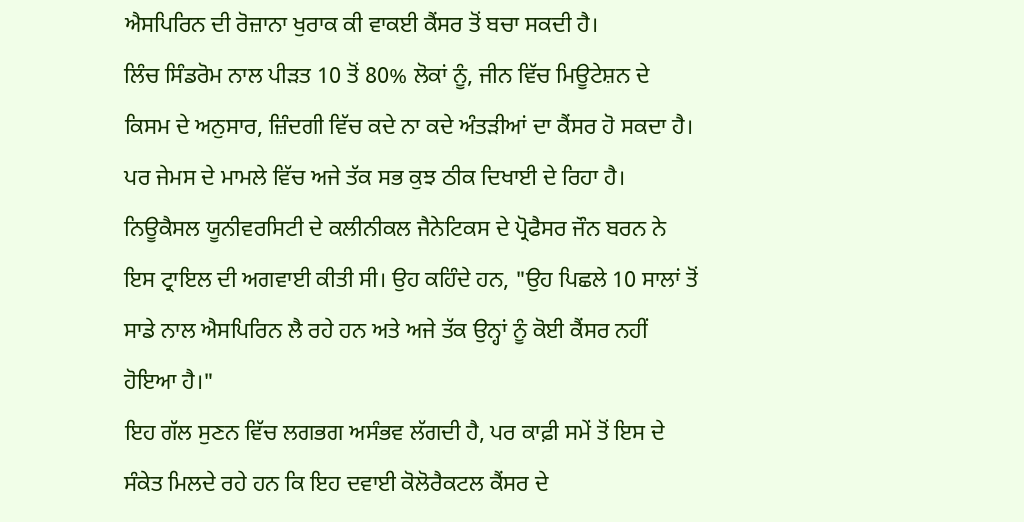ਐਸਪਿਰਿਨ ਦੀ ਰੋਜ਼ਾਨਾ ਖੁਰਾਕ ਕੀ ਵਾਕਈ ਕੈਂਸਰ ਤੋਂ ਬਚਾ ਸਕਦੀ ਹੈ।
ਲਿੰਚ ਸਿੰਡਰੋਮ ਨਾਲ ਪੀੜਤ 10 ਤੋਂ 80% ਲੋਕਾਂ ਨੂੰ, ਜੀਨ ਵਿੱਚ ਮਿਊਟੇਸ਼ਨ ਦੇ ਕਿਸਮ ਦੇ ਅਨੁਸਾਰ, ਜ਼ਿੰਦਗੀ ਵਿੱਚ ਕਦੇ ਨਾ ਕਦੇ ਅੰਤੜੀਆਂ ਦਾ ਕੈਂਸਰ ਹੋ ਸਕਦਾ ਹੈ। ਪਰ ਜੇਮਸ ਦੇ ਮਾਮਲੇ ਵਿੱਚ ਅਜੇ ਤੱਕ ਸਭ ਕੁਝ ਠੀਕ ਦਿਖਾਈ ਦੇ ਰਿਹਾ ਹੈ। ਨਿਊਕੈਸਲ ਯੂਨੀਵਰਸਿਟੀ ਦੇ ਕਲੀਨੀਕਲ ਜੈਨੇਟਿਕਸ ਦੇ ਪ੍ਰੋਫੈਸਰ ਜੌਨ ਬਰਨ ਨੇ ਇਸ ਟ੍ਰਾਇਲ ਦੀ ਅਗਵਾਈ ਕੀਤੀ ਸੀ। ਉਹ ਕਹਿੰਦੇ ਹਨ, "ਉਹ ਪਿਛਲੇ 10 ਸਾਲਾਂ ਤੋਂ ਸਾਡੇ ਨਾਲ ਐਸਪਿਰਿਨ ਲੈ ਰਹੇ ਹਨ ਅਤੇ ਅਜੇ ਤੱਕ ਉਨ੍ਹਾਂ ਨੂੰ ਕੋਈ ਕੈਂਸਰ ਨਹੀਂ ਹੋਇਆ ਹੈ।"
ਇਹ ਗੱਲ ਸੁਣਨ ਵਿੱਚ ਲਗਭਗ ਅਸੰਭਵ ਲੱਗਦੀ ਹੈ, ਪਰ ਕਾਫ਼ੀ ਸਮੇਂ ਤੋਂ ਇਸ ਦੇ ਸੰਕੇਤ ਮਿਲਦੇ ਰਹੇ ਹਨ ਕਿ ਇਹ ਦਵਾਈ ਕੋਲੋਰੈਕਟਲ ਕੈਂਸਰ ਦੇ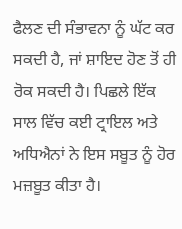ਫੈਲਣ ਦੀ ਸੰਭਾਵਨਾ ਨੂੰ ਘੱਟ ਕਰ ਸਕਦੀ ਹੈ, ਜਾਂ ਸ਼ਾਇਦ ਹੋਣ ਤੋਂ ਹੀ ਰੋਕ ਸਕਦੀ ਹੈ। ਪਿਛਲੇ ਇੱਕ ਸਾਲ ਵਿੱਚ ਕਈ ਟ੍ਰਾਇਲ ਅਤੇ ਅਧਿਐਨਾਂ ਨੇ ਇਸ ਸਬੂਤ ਨੂੰ ਹੋਰ ਮਜ਼ਬੂਤ ਕੀਤਾ ਹੈ।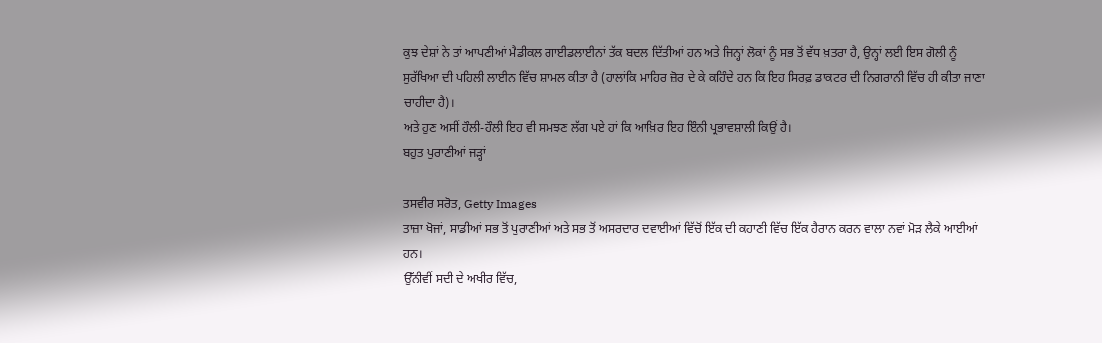ਕੁਝ ਦੇਸ਼ਾਂ ਨੇ ਤਾਂ ਆਪਣੀਆਂ ਮੈਡੀਕਲ ਗਾਈਡਲਾਈਨਾਂ ਤੱਕ ਬਦਲ ਦਿੱਤੀਆਂ ਹਨ ਅਤੇ ਜਿਨ੍ਹਾਂ ਲੋਕਾਂ ਨੂੰ ਸਭ ਤੋਂ ਵੱਧ ਖ਼ਤਰਾ ਹੈ, ਉਨ੍ਹਾਂ ਲਈ ਇਸ ਗੋਲੀ ਨੂੰ ਸੁਰੱਖਿਆ ਦੀ ਪਹਿਲੀ ਲਾਈਨ ਵਿੱਚ ਸ਼ਾਮਲ ਕੀਤਾ ਹੈ (ਹਾਲਾਂਕਿ ਮਾਹਿਰ ਜ਼ੋਰ ਦੇ ਕੇ ਕਹਿੰਦੇ ਹਨ ਕਿ ਇਹ ਸਿਰਫ਼ ਡਾਕਟਰ ਦੀ ਨਿਗਰਾਨੀ ਵਿੱਚ ਹੀ ਕੀਤਾ ਜਾਣਾ ਚਾਹੀਦਾ ਹੈ)।
ਅਤੇ ਹੁਣ ਅਸੀਂ ਹੌਲੀ-ਹੌਲੀ ਇਹ ਵੀ ਸਮਝਣ ਲੱਗ ਪਏ ਹਾਂ ਕਿ ਆਖ਼ਿਰ ਇਹ ਇੰਨੀ ਪ੍ਰਭਾਵਸ਼ਾਲੀ ਕਿਉਂ ਹੈ।
ਬਹੁਤ ਪੁਰਾਣੀਆਂ ਜੜ੍ਹਾਂ

ਤਸਵੀਰ ਸਰੋਤ, Getty Images
ਤਾਜ਼ਾ ਖੋਜਾਂ, ਸਾਡੀਆਂ ਸਭ ਤੋਂ ਪੁਰਾਣੀਆਂ ਅਤੇ ਸਭ ਤੋਂ ਅਸਰਦਾਰ ਦਵਾਈਆਂ ਵਿੱਚੋਂ ਇੱਕ ਦੀ ਕਹਾਣੀ ਵਿੱਚ ਇੱਕ ਹੈਰਾਨ ਕਰਨ ਵਾਲਾ ਨਵਾਂ ਮੋੜ ਲੈਕੇ ਆਈਆਂ ਹਨ।
ਉੱਨੀਵੀਂ ਸਦੀ ਦੇ ਅਖੀਰ ਵਿੱਚ,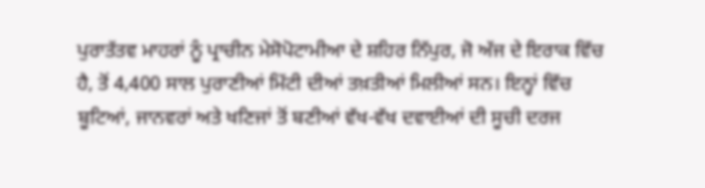ਪੁਰਾਤੱਤਵ ਮਾਹਰਾਂ ਨੂੰ ਪ੍ਰਾਚੀਨ ਮੇਸੋਪੋਟਾਮੀਆ ਦੇ ਸ਼ਹਿਰ ਨਿੱਪੁਰ, ਜੋ ਅੱਜ ਦੇ ਇਰਾਕ ਵਿੱਚ ਹੈ, ਤੋਂ 4,400 ਸਾਲ ਪੁਰਾਣੀਆਂ ਮਿੱਟੀ ਦੀਆਂ ਤਖ਼ਤੀਆਂ ਮਿਲੀਆਂ ਸਨ। ਇਨ੍ਹਾਂ ਵਿੱਚ ਬੂਟਿਆਂ, ਜਾਨਵਰਾਂ ਅਤੇ ਖਣਿਜਾਂ ਤੋਂ ਬਣੀਆਂ ਵੱਖ-ਵੱਖ ਦਵਾਈਆਂ ਦੀ ਸੂਚੀ ਦਰਜ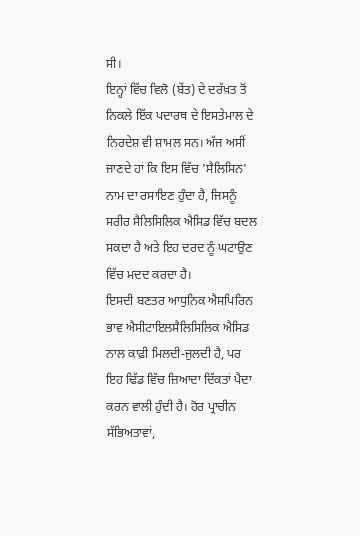ਸੀ।
ਇਨ੍ਹਾਂ ਵਿੱਚ ਵਿਲੋ (ਬੇਂਤ) ਦੇ ਦਰੱਖ਼ਤ ਤੋਂ ਨਿਕਲੇ ਇੱਕ ਪਦਾਰਥ ਦੇ ਇਸਤੇਮਾਲ ਦੇ ਨਿਰਦੇਸ਼ ਵੀ ਸ਼ਾਮਲ ਸਨ। ਅੱਜ ਅਸੀਂ ਜਾਣਦੇ ਹਾਂ ਕਿ ਇਸ ਵਿੱਚ 'ਸੈਲਿਸਿਨ' ਨਾਮ ਦਾ ਰਸਾਇਣ ਹੁੰਦਾ ਹੈ, ਜਿਸਨੂੰ ਸਰੀਰ ਸੈਲਿਸਿਲਿਕ ਐਸਿਡ ਵਿੱਚ ਬਦਲ ਸਕਦਾ ਹੈ ਅਤੇ ਇਹ ਦਰਦ ਨੂੰ ਘਟਾਉਣ ਵਿੱਚ ਮਦਦ ਕਰਦਾ ਹੈ।
ਇਸਦੀ ਬਣਤਰ ਆਧੁਨਿਕ ਐਸਪਿਰਿਨ ਭਾਵ ਐਸੀਟਾਇਲਸੈਲਿਸਿਲਿਕ ਐਸਿਡ ਨਾਲ ਕਾਫ਼ੀ ਮਿਲਦੀ-ਜੁਲਦੀ ਹੈ, ਪਰ ਇਹ ਢਿੱਡ ਵਿੱਚ ਜ਼ਿਆਦਾ ਦਿੱਕਤਾਂ ਪੈਦਾ ਕਰਨ ਵਾਲੀ ਹੁੰਦੀ ਹੈ। ਹੋਰ ਪ੍ਰਾਚੀਨ ਸੱਭਿਅਤਾਵਾਂ,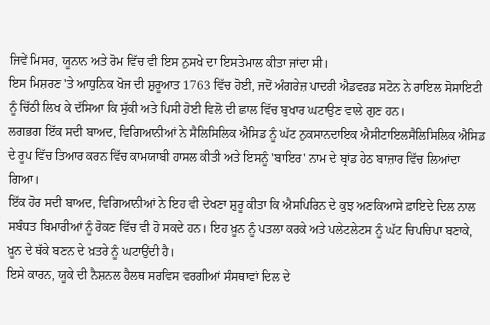ਜਿਵੇਂ ਮਿਸਰ, ਯੂਨਾਨ ਅਤੇ ਰੋਮ ਵਿੱਚ ਵੀ ਇਸ ਨੁਸਖੇ ਦਾ ਇਸਤੇਮਾਲ ਕੀਤਾ ਜਾਂਦਾ ਸੀ।
ਇਸ ਮਿਸ਼ਰਣ 'ਤੇ ਆਧੁਨਿਕ ਖੋਜ ਦੀ ਸ਼ੁਰੂਆਤ 1763 ਵਿੱਚ ਹੋਈ, ਜਦੋਂ ਅੰਗਰੇਜ਼ ਪਾਦਰੀ ਐਡਵਰਡ ਸਟੋਨ ਨੇ ਰਾਇਲ ਸੋਸਾਇਟੀ ਨੂੰ ਚਿੱਠੀ ਲਿਖ ਕੇ ਦੱਸਿਆ ਕਿ ਸੁੱਕੀ ਅਤੇ ਪਿਸੀ ਹੋਈ ਵਿਲੋ ਦੀ ਛਾਲ ਵਿੱਚ ਬੁਖਾਰ ਘਟਾਉਣ ਵਾਲੇ ਗੁਣ ਹਨ।
ਲਗਭਗ ਇੱਕ ਸਦੀ ਬਾਅਦ, ਵਿਗਿਆਨੀਆਂ ਨੇ ਸੈਲਿਸਿਲਿਕ ਐਸਿਡ ਨੂੰ ਘੱਟ ਨੁਕਸਾਨਦਾਇਕ ਐਸੀਟਾਇਲਸੈਲਿਸਿਲਿਕ ਐਸਿਡ ਦੇ ਰੂਪ ਵਿੱਚ ਤਿਆਰ ਕਰਨ ਵਿੱਚ ਕਾਮਯਾਬੀ ਹਾਸਲ ਕੀਤੀ ਅਤੇ ਇਸਨੂੰ 'ਬਾਇਰ' ਨਾਮ ਦੇ ਬ੍ਰਾਂਡ ਹੇਠ ਬਾਜ਼ਾਰ ਵਿੱਚ ਲਿਆਂਦਾ ਗਿਆ।
ਇੱਕ ਹੋਰ ਸਦੀ ਬਾਅਦ, ਵਿਗਿਆਨੀਆਂ ਨੇ ਇਹ ਵੀ ਦੇਖਣਾ ਸ਼ੁਰੂ ਕੀਤਾ ਕਿ ਐਸਪਿਰਿਨ ਦੇ ਕੁਝ ਅਣਕਿਆਸੇ ਫ਼ਾਇਦੇ ਦਿਲ ਨਾਲ ਸਬੰਧਤ ਬਿਮਾਰੀਆਂ ਨੂੰ ਰੋਕਣ ਵਿੱਚ ਵੀ ਹੋ ਸਕਦੇ ਹਨ। ਇਹ ਖ਼ੂਨ ਨੂੰ ਪਤਲਾ ਕਰਕੇ ਅਤੇ ਪਲੇਟਲੇਟਸ ਨੂੰ ਘੱਟ ਚਿਪਚਿਪਾ ਬਣਾਕੇ, ਖ਼ੂਨ ਦੇ ਥੱਕੇ ਬਣਨ ਦੇ ਖ਼ਤਰੇ ਨੂੰ ਘਟਾਉਂਦੀ ਹੈ।
ਇਸੇ ਕਾਰਨ, ਯੂਕੇ ਦੀ ਨੈਸ਼ਨਲ ਹੈਲਥ ਸਰਵਿਸ ਵਰਗੀਆਂ ਸੰਸਥਾਵਾਂ ਦਿਲ ਦੇ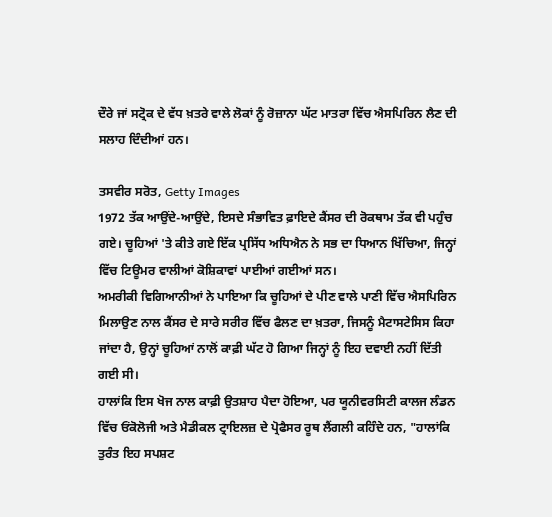ਦੌਰੇ ਜਾਂ ਸਟ੍ਰੋਕ ਦੇ ਵੱਧ ਖ਼ਤਰੇ ਵਾਲੇ ਲੋਕਾਂ ਨੂੰ ਰੋਜ਼ਾਨਾ ਘੱਟ ਮਾਤਰਾ ਵਿੱਚ ਐਸਪਿਰਿਨ ਲੈਣ ਦੀ ਸਲਾਹ ਦਿੰਦੀਆਂ ਹਨ।

ਤਸਵੀਰ ਸਰੋਤ, Getty Images
1972 ਤੱਕ ਆਉਂਦੇ-ਆਉਂਦੇ, ਇਸਦੇ ਸੰਭਾਵਿਤ ਫ਼ਾਇਦੇ ਕੈਂਸਰ ਦੀ ਰੋਕਥਾਮ ਤੱਕ ਵੀ ਪਹੁੰਚ ਗਏ। ਚੂਹਿਆਂ 'ਤੇ ਕੀਤੇ ਗਏ ਇੱਕ ਪ੍ਰਸਿੱਧ ਅਧਿਐਨ ਨੇ ਸਭ ਦਾ ਧਿਆਨ ਖਿੱਚਿਆ, ਜਿਨ੍ਹਾਂ ਵਿੱਚ ਟਿਊਮਰ ਵਾਲੀਆਂ ਕੋਸ਼ਿਕਾਵਾਂ ਪਾਈਆਂ ਗਈਆਂ ਸਨ।
ਅਮਰੀਕੀ ਵਿਗਿਆਨੀਆਂ ਨੇ ਪਾਇਆ ਕਿ ਚੂਹਿਆਂ ਦੇ ਪੀਣ ਵਾਲੇ ਪਾਣੀ ਵਿੱਚ ਐਸਪਿਰਿਨ ਮਿਲਾਉਣ ਨਾਲ ਕੈਂਸਰ ਦੇ ਸਾਰੇ ਸਰੀਰ ਵਿੱਚ ਫੈਲਣ ਦਾ ਖ਼ਤਰਾ, ਜਿਸਨੂੰ ਮੈਟਾਸਟੇਸਿਸ ਕਿਹਾ ਜਾਂਦਾ ਹੈ, ਉਨ੍ਹਾਂ ਚੂਹਿਆਂ ਨਾਲੋਂ ਕਾਫ਼ੀ ਘੱਟ ਹੋ ਗਿਆ ਜਿਨ੍ਹਾਂ ਨੂੰ ਇਹ ਦਵਾਈ ਨਹੀਂ ਦਿੱਤੀ ਗਈ ਸੀ।
ਹਾਲਾਂਕਿ ਇਸ ਖੋਜ ਨਾਲ ਕਾਫ਼ੀ ਉਤਸ਼ਾਹ ਪੈਦਾ ਹੋਇਆ, ਪਰ ਯੂਨੀਵਰਸਿਟੀ ਕਾਲਜ ਲੰਡਨ ਵਿੱਚ ਓਂਕੋਲੋਜੀ ਅਤੇ ਮੈਡੀਕਲ ਟ੍ਰਾਇਲਜ਼ ਦੇ ਪ੍ਰੋਫੈਸਰ ਰੂਥ ਲੈਂਗਲੀ ਕਹਿੰਦੇ ਹਨ, "ਹਾਲਾਂਕਿ ਤੁਰੰਤ ਇਹ ਸਪਸ਼ਟ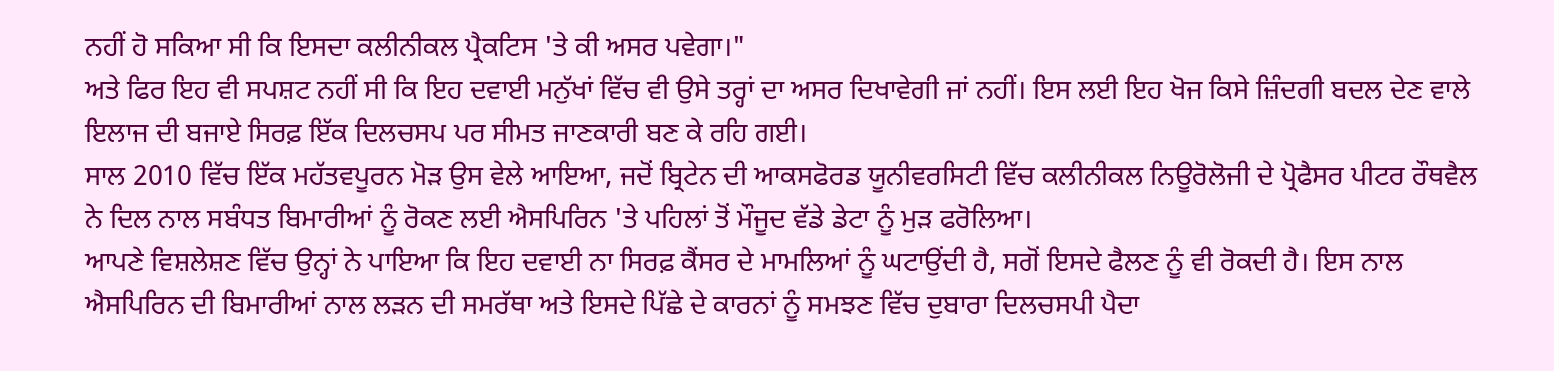ਨਹੀਂ ਹੋ ਸਕਿਆ ਸੀ ਕਿ ਇਸਦਾ ਕਲੀਨੀਕਲ ਪ੍ਰੈਕਟਿਸ 'ਤੇ ਕੀ ਅਸਰ ਪਵੇਗਾ।"
ਅਤੇ ਫਿਰ ਇਹ ਵੀ ਸਪਸ਼ਟ ਨਹੀਂ ਸੀ ਕਿ ਇਹ ਦਵਾਈ ਮਨੁੱਖਾਂ ਵਿੱਚ ਵੀ ਉਸੇ ਤਰ੍ਹਾਂ ਦਾ ਅਸਰ ਦਿਖਾਵੇਗੀ ਜਾਂ ਨਹੀਂ। ਇਸ ਲਈ ਇਹ ਖੋਜ ਕਿਸੇ ਜ਼ਿੰਦਗੀ ਬਦਲ ਦੇਣ ਵਾਲੇ ਇਲਾਜ ਦੀ ਬਜਾਏ ਸਿਰਫ਼ ਇੱਕ ਦਿਲਚਸਪ ਪਰ ਸੀਮਤ ਜਾਣਕਾਰੀ ਬਣ ਕੇ ਰਹਿ ਗਈ।
ਸਾਲ 2010 ਵਿੱਚ ਇੱਕ ਮਹੱਤਵਪੂਰਨ ਮੋੜ ਉਸ ਵੇਲੇ ਆਇਆ, ਜਦੋਂ ਬ੍ਰਿਟੇਨ ਦੀ ਆਕਸਫੋਰਡ ਯੂਨੀਵਰਸਿਟੀ ਵਿੱਚ ਕਲੀਨੀਕਲ ਨਿਊਰੋਲੋਜੀ ਦੇ ਪ੍ਰੋਫੈਸਰ ਪੀਟਰ ਰੌਥਵੈਲ ਨੇ ਦਿਲ ਨਾਲ ਸਬੰਧਤ ਬਿਮਾਰੀਆਂ ਨੂੰ ਰੋਕਣ ਲਈ ਐਸਪਿਰਿਨ 'ਤੇ ਪਹਿਲਾਂ ਤੋਂ ਮੌਜੂਦ ਵੱਡੇ ਡੇਟਾ ਨੂੰ ਮੁੜ ਫਰੋਲਿਆ।
ਆਪਣੇ ਵਿਸ਼ਲੇਸ਼ਣ ਵਿੱਚ ਉਨ੍ਹਾਂ ਨੇ ਪਾਇਆ ਕਿ ਇਹ ਦਵਾਈ ਨਾ ਸਿਰਫ਼ ਕੈਂਸਰ ਦੇ ਮਾਮਲਿਆਂ ਨੂੰ ਘਟਾਉਂਦੀ ਹੈ, ਸਗੋਂ ਇਸਦੇ ਫੈਲਣ ਨੂੰ ਵੀ ਰੋਕਦੀ ਹੈ। ਇਸ ਨਾਲ ਐਸਪਿਰਿਨ ਦੀ ਬਿਮਾਰੀਆਂ ਨਾਲ ਲੜਨ ਦੀ ਸਮਰੱਥਾ ਅਤੇ ਇਸਦੇ ਪਿੱਛੇ ਦੇ ਕਾਰਨਾਂ ਨੂੰ ਸਮਝਣ ਵਿੱਚ ਦੁਬਾਰਾ ਦਿਲਚਸਪੀ ਪੈਦਾ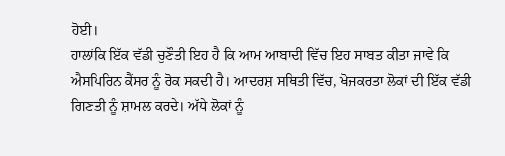ਹੋਈ।
ਹਾਲਾਂਕਿ ਇੱਕ ਵੱਡੀ ਚੁਣੌਤੀ ਇਹ ਹੈ ਕਿ ਆਮ ਆਬਾਦੀ ਵਿੱਚ ਇਹ ਸਾਬਤ ਕੀਤਾ ਜਾਵੇ ਕਿ ਐਸਪਿਰਿਨ ਕੈਂਸਰ ਨੂੰ ਰੋਕ ਸਕਦੀ ਹੈ। ਆਦਰਸ਼ ਸਥਿਤੀ ਵਿੱਚ, ਖੋਜਕਰਤਾ ਲੋਕਾਂ ਦੀ ਇੱਕ ਵੱਡੀ ਗਿਣਤੀ ਨੂੰ ਸ਼ਾਮਲ ਕਰਦੇ। ਅੱਧੇ ਲੋਕਾਂ ਨੂੰ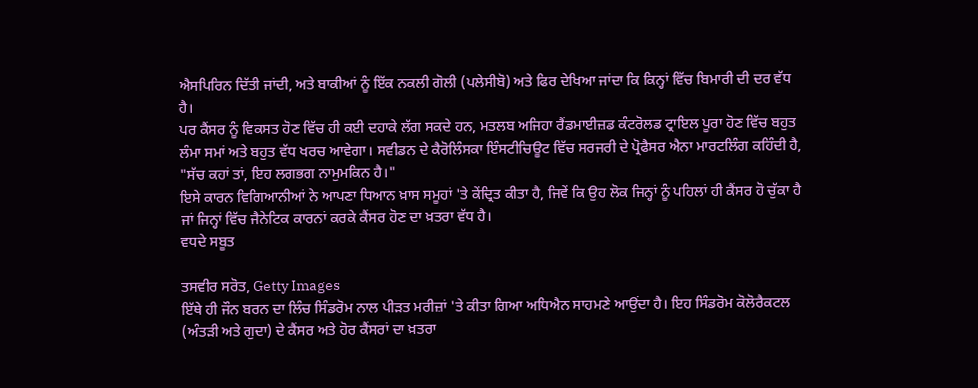ਐਸਪਿਰਿਨ ਦਿੱਤੀ ਜਾਂਦੀ, ਅਤੇ ਬਾਕੀਆਂ ਨੂੰ ਇੱਕ ਨਕਲੀ ਗੋਲੀ (ਪਲੇਸੀਬੋ) ਅਤੇ ਫਿਰ ਦੇਖਿਆ ਜਾਂਦਾ ਕਿ ਕਿਨ੍ਹਾਂ ਵਿੱਚ ਬਿਮਾਰੀ ਦੀ ਦਰ ਵੱਧ ਹੈ।
ਪਰ ਕੈਂਸਰ ਨੂੰ ਵਿਕਸਤ ਹੋਣ ਵਿੱਚ ਹੀ ਕਈ ਦਹਾਕੇ ਲੱਗ ਸਕਦੇ ਹਨ, ਮਤਲਬ ਅਜਿਹਾ ਰੈਂਡਮਾਈਜ਼ਡ ਕੰਟਰੋਲਡ ਟ੍ਰਾਇਲ ਪੂਰਾ ਹੋਣ ਵਿੱਚ ਬਹੁਤ ਲੰਮਾ ਸਮਾਂ ਅਤੇ ਬਹੁਤ ਵੱਧ ਖਰਚ ਆਵੇਗਾ। ਸਵੀਡਨ ਦੇ ਕੈਰੋਲਿੰਸਕਾ ਇੰਸਟੀਚਿਊਟ ਵਿੱਚ ਸਰਜਰੀ ਦੇ ਪ੍ਰੋਫੈਸਰ ਐਨਾ ਮਾਰਟਲਿੰਗ ਕਹਿੰਦੀ ਹੈ, "ਸੱਚ ਕਹਾਂ ਤਾਂ, ਇਹ ਲਗਭਗ ਨਾਮੁਮਕਿਨ ਹੈ।"
ਇਸੇ ਕਾਰਨ ਵਿਗਿਆਨੀਆਂ ਨੇ ਆਪਣਾ ਧਿਆਨ ਖ਼ਾਸ ਸਮੂਹਾਂ 'ਤੇ ਕੇਂਦ੍ਰਿਤ ਕੀਤਾ ਹੈ, ਜਿਵੇਂ ਕਿ ਉਹ ਲੋਕ ਜਿਨ੍ਹਾਂ ਨੂੰ ਪਹਿਲਾਂ ਹੀ ਕੈਂਸਰ ਹੋ ਚੁੱਕਾ ਹੈ ਜਾਂ ਜਿਨ੍ਹਾਂ ਵਿੱਚ ਜੈਨੇਟਿਕ ਕਾਰਨਾਂ ਕਰਕੇ ਕੈਂਸਰ ਹੋਣ ਦਾ ਖ਼ਤਰਾ ਵੱਧ ਹੈ।
ਵਧਦੇ ਸਬੂਤ

ਤਸਵੀਰ ਸਰੋਤ, Getty Images
ਇੱਥੇ ਹੀ ਜੌਨ ਬਰਨ ਦਾ ਲਿੰਚ ਸਿੰਡਰੋਮ ਨਾਲ ਪੀੜਤ ਮਰੀਜ਼ਾਂ 'ਤੇ ਕੀਤਾ ਗਿਆ ਅਧਿਐਨ ਸਾਹਮਣੇ ਆਉਂਦਾ ਹੈ। ਇਹ ਸਿੰਡਰੋਮ ਕੋਲੋਰੈਕਟਲ (ਅੰਤੜੀ ਅਤੇ ਗੁਦਾ) ਦੇ ਕੈਂਸਰ ਅਤੇ ਹੋਰ ਕੈਂਸਰਾਂ ਦਾ ਖ਼ਤਰਾ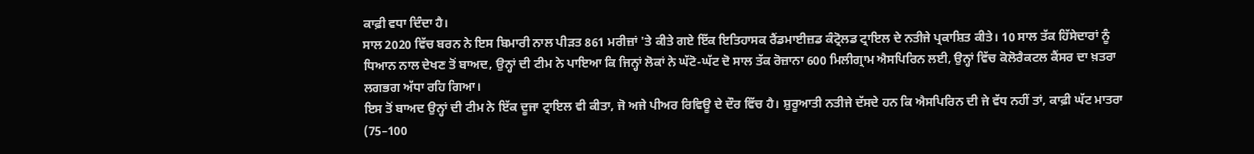ਕਾਫ਼ੀ ਵਧਾ ਦਿੰਦਾ ਹੈ।
ਸਾਲ 2020 ਵਿੱਚ ਬਰਨ ਨੇ ਇਸ ਬਿਮਾਰੀ ਨਾਲ ਪੀੜਤ 861 ਮਰੀਜ਼ਾਂ 'ਤੇ ਕੀਤੇ ਗਏ ਇੱਕ ਇਤਿਹਾਸਕ ਰੈਂਡਮਾਈਜ਼ਡ ਕੰਟ੍ਰੋਲਡ ਟ੍ਰਾਇਲ ਦੇ ਨਤੀਜੇ ਪ੍ਰਕਾਸ਼ਿਤ ਕੀਤੇ। 10 ਸਾਲ ਤੱਕ ਹਿੱਸੇਦਾਰਾਂ ਨੂੰ ਧਿਆਨ ਨਾਲ ਦੇਖਣ ਤੋਂ ਬਾਅਦ, ਉਨ੍ਹਾਂ ਦੀ ਟੀਮ ਨੇ ਪਾਇਆ ਕਿ ਜਿਨ੍ਹਾਂ ਲੋਕਾਂ ਨੇ ਘੱਟੋ-ਘੱਟ ਦੋ ਸਾਲ ਤੱਕ ਰੋਜ਼ਾਨਾ 600 ਮਿਲੀਗ੍ਰਾਮ ਐਸਪਿਰਿਨ ਲਈ, ਉਨ੍ਹਾਂ ਵਿੱਚ ਕੋਲੋਰੈਕਟਲ ਕੈਂਸਰ ਦਾ ਖ਼ਤਰਾ ਲਗਭਗ ਅੱਧਾ ਰਹਿ ਗਿਆ।
ਇਸ ਤੋਂ ਬਾਅਦ ਉਨ੍ਹਾਂ ਦੀ ਟੀਮ ਨੇ ਇੱਕ ਦੂਜਾ ਟ੍ਰਾਇਲ ਵੀ ਕੀਤਾ, ਜੋ ਅਜੇ ਪੀਅਰ ਰਿਵਿਊ ਦੇ ਦੌਰ ਵਿੱਚ ਹੈ। ਸ਼ੁਰੂਆਤੀ ਨਤੀਜੇ ਦੱਸਦੇ ਹਨ ਕਿ ਐਸਪਿਰਿਨ ਦੀ ਜੇ ਵੱਧ ਨਹੀਂ ਤਾਂ, ਕਾਫ਼ੀ ਘੱਟ ਮਾਤਰਾ (75–100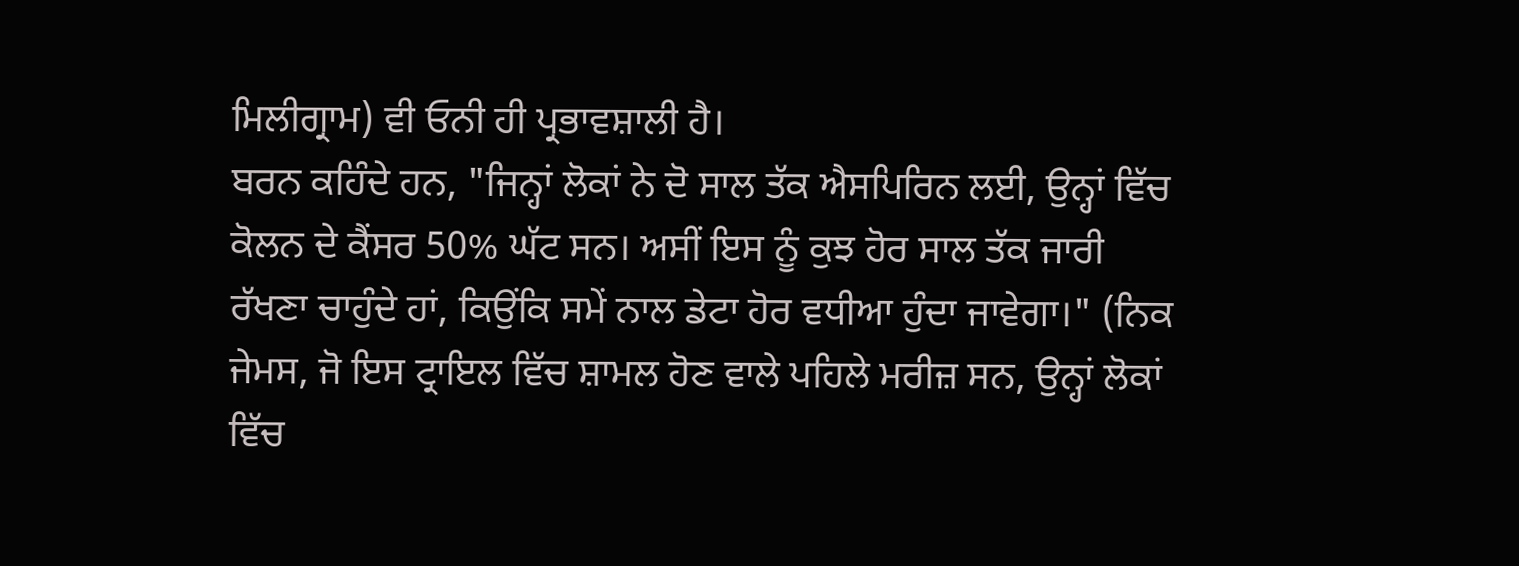ਮਿਲੀਗ੍ਰਾਮ) ਵੀ ਓਨੀ ਹੀ ਪ੍ਰਭਾਵਸ਼ਾਲੀ ਹੈ।
ਬਰਨ ਕਹਿੰਦੇ ਹਨ, "ਜਿਨ੍ਹਾਂ ਲੋਕਾਂ ਨੇ ਦੋ ਸਾਲ ਤੱਕ ਐਸਪਿਰਿਨ ਲਈ, ਉਨ੍ਹਾਂ ਵਿੱਚ ਕੋਲਨ ਦੇ ਕੈਂਸਰ 50% ਘੱਟ ਸਨ। ਅਸੀਂ ਇਸ ਨੂੰ ਕੁਝ ਹੋਰ ਸਾਲ ਤੱਕ ਜਾਰੀ ਰੱਖਣਾ ਚਾਹੁੰਦੇ ਹਾਂ, ਕਿਉਂਕਿ ਸਮੇਂ ਨਾਲ ਡੇਟਾ ਹੋਰ ਵਧੀਆ ਹੁੰਦਾ ਜਾਵੇਗਾ।" (ਨਿਕ ਜੇਮਸ, ਜੋ ਇਸ ਟ੍ਰਾਇਲ ਵਿੱਚ ਸ਼ਾਮਲ ਹੋਣ ਵਾਲੇ ਪਹਿਲੇ ਮਰੀਜ਼ ਸਨ, ਉਨ੍ਹਾਂ ਲੋਕਾਂ ਵਿੱਚ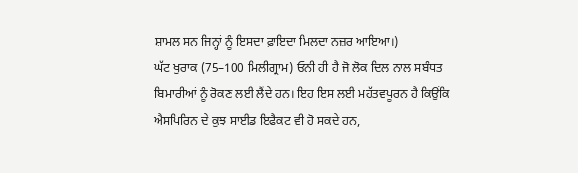ਸ਼ਾਮਲ ਸਨ ਜਿਨ੍ਹਾਂ ਨੂੰ ਇਸਦਾ ਫ਼ਾਇਦਾ ਮਿਲਦਾ ਨਜ਼ਰ ਆਇਆ।)
ਘੱਟ ਖੁਰਾਕ (75–100 ਮਿਲੀਗ੍ਰਾਮ) ਓਨੀ ਹੀ ਹੈ ਜੋ ਲੋਕ ਦਿਲ ਨਾਲ ਸਬੰਧਤ ਬਿਮਾਰੀਆਂ ਨੂੰ ਰੋਕਣ ਲਈ ਲੈਂਦੇ ਹਨ। ਇਹ ਇਸ ਲਈ ਮਹੱਤਵਪੂਰਨ ਹੈ ਕਿਉਂਕਿ ਐਸਪਿਰਿਨ ਦੇ ਕੁਝ ਸਾਈਡ ਇਫੈਕਟ ਵੀ ਹੋ ਸਕਦੇ ਹਨ,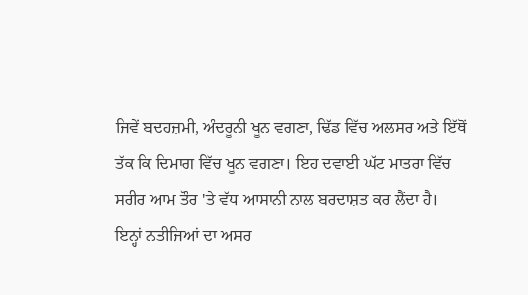ਜਿਵੇਂ ਬਦਹਜ਼ਮੀ, ਅੰਦਰੂਨੀ ਖੂਨ ਵਗਣਾ, ਢਿੱਡ ਵਿੱਚ ਅਲਸਰ ਅਤੇ ਇੱਥੋਂ ਤੱਕ ਕਿ ਦਿਮਾਗ ਵਿੱਚ ਖੂਨ ਵਗਣਾ। ਇਹ ਦਵਾਈ ਘੱਟ ਮਾਤਰਾ ਵਿੱਚ ਸਰੀਰ ਆਮ ਤੌਰ 'ਤੇ ਵੱਧ ਆਸਾਨੀ ਨਾਲ ਬਰਦਾਸ਼ਤ ਕਰ ਲੈਂਦਾ ਹੈ।
ਇਨ੍ਹਾਂ ਨਤੀਜਿਆਂ ਦਾ ਅਸਰ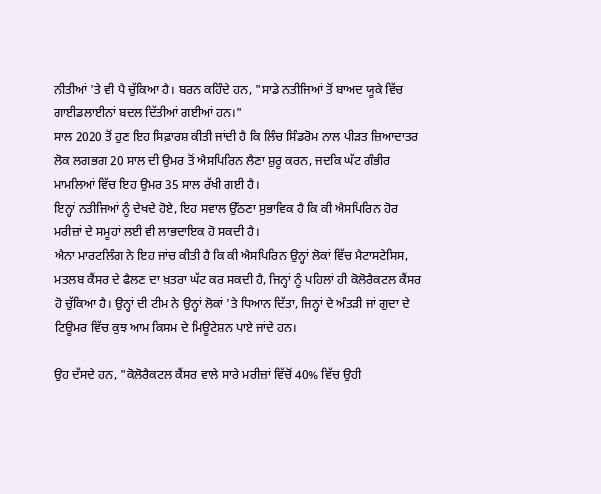ਨੀਤੀਆਂ 'ਤੇ ਵੀ ਪੈ ਚੁੱਕਿਆ ਹੈ। ਬਰਨ ਕਹਿੰਦੇ ਹਨ, "ਸਾਡੇ ਨਤੀਜਿਆਂ ਤੋਂ ਬਾਅਦ ਯੂਕੇ ਵਿੱਚ ਗਾਈਡਲਾਈਨਾਂ ਬਦਲ ਦਿੱਤੀਆਂ ਗਈਆਂ ਹਨ।"
ਸਾਲ 2020 ਤੋਂ ਹੁਣ ਇਹ ਸਿਫ਼ਾਰਸ਼ ਕੀਤੀ ਜਾਂਦੀ ਹੈ ਕਿ ਲਿੰਚ ਸਿੰਡਰੋਮ ਨਾਲ ਪੀੜਤ ਜ਼ਿਆਦਾਤਰ ਲੋਕ ਲਗਭਗ 20 ਸਾਲ ਦੀ ਉਮਰ ਤੋਂ ਐਸਪਿਰਿਨ ਲੈਣਾ ਸ਼ੁਰੂ ਕਰਨ, ਜਦਕਿ ਘੱਟ ਗੰਭੀਰ ਮਾਮਲਿਆਂ ਵਿੱਚ ਇਹ ਉਮਰ 35 ਸਾਲ ਰੱਖੀ ਗਈ ਹੈ।
ਇਨ੍ਹਾਂ ਨਤੀਜਿਆਂ ਨੂੰ ਦੇਖਦੇ ਹੋਏ, ਇਹ ਸਵਾਲ ਉੱਠਣਾ ਸੁਭਾਵਿਕ ਹੈ ਕਿ ਕੀ ਐਸਪਿਰਿਨ ਹੋਰ ਮਰੀਜ਼ਾਂ ਦੇ ਸਮੂਹਾਂ ਲਈ ਵੀ ਲਾਭਦਾਇਕ ਹੋ ਸਕਦੀ ਹੈ।
ਐਨਾ ਮਾਰਟਲਿੰਗ ਨੇ ਇਹ ਜਾਂਚ ਕੀਤੀ ਹੈ ਕਿ ਕੀ ਐਸਪਿਰਿਨ ਉਨ੍ਹਾਂ ਲੋਕਾਂ ਵਿੱਚ ਮੈਟਾਸਟੇਸਿਸ, ਮਤਲਬ ਕੈਂਸਰ ਦੇ ਫੈਲਣ ਦਾ ਖ਼ਤਰਾ ਘੱਟ ਕਰ ਸਕਦੀ ਹੈ, ਜਿਨ੍ਹਾਂ ਨੂੰ ਪਹਿਲਾਂ ਹੀ ਕੋਲੋਰੈਕਟਲ ਕੈਂਸਰ ਹੋ ਚੁੱਕਿਆ ਹੈ। ਉਨ੍ਹਾਂ ਦੀ ਟੀਮ ਨੇ ਉਨ੍ਹਾਂ ਲੋਕਾਂ 'ਤੇ ਧਿਆਨ ਦਿੱਤਾ, ਜਿਨ੍ਹਾਂ ਦੇ ਅੰਤੜੀ ਜਾਂ ਗੁਦਾ ਦੇ ਟਿਊਮਰ ਵਿੱਚ ਕੁਝ ਆਮ ਕਿਸਮ ਦੇ ਮਿਊਟੇਸ਼ਨ ਪਾਏ ਜਾਂਦੇ ਹਨ।

ਉਹ ਦੱਸਦੇ ਹਨ, "ਕੋਲੋਰੈਕਟਲ ਕੈਂਸਰ ਵਾਲੇ ਸਾਰੇ ਮਰੀਜ਼ਾਂ ਵਿੱਚੋਂ 40% ਵਿੱਚ ਉਹੀ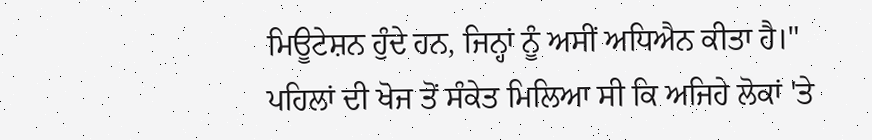ਮਿਊਟੇਸ਼ਨ ਹੁੰਦੇ ਹਨ, ਜਿਨ੍ਹਾਂ ਨੂੰ ਅਸੀਂ ਅਧਿਐਨ ਕੀਤਾ ਹੈ।" ਪਹਿਲਾਂ ਦੀ ਖੋਜ ਤੋਂ ਸੰਕੇਤ ਮਿਲਿਆ ਸੀ ਕਿ ਅਜਿਹੇ ਲੋਕਾਂ 'ਤੇ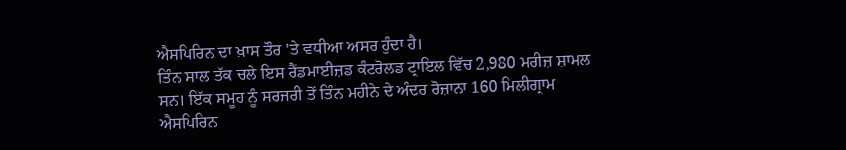ਐਸਪਿਰਿਨ ਦਾ ਖ਼ਾਸ ਤੌਰ 'ਤੇ ਵਧੀਆ ਅਸਰ ਹੁੰਦਾ ਹੈ।
ਤਿੰਨ ਸਾਲ ਤੱਕ ਚਲੇ ਇਸ ਰੈਂਡਮਾਈਜ਼ਡ ਕੰਟਰੋਲਡ ਟ੍ਰਾਇਲ ਵਿੱਚ 2,980 ਮਰੀਜ਼ ਸ਼ਾਮਲ ਸਨ। ਇੱਕ ਸਮੂਹ ਨੂੰ ਸਰਜਰੀ ਤੋਂ ਤਿੰਨ ਮਹੀਨੇ ਦੇ ਅੰਦਰ ਰੋਜ਼ਾਨਾ 160 ਮਿਲੀਗ੍ਰਾਮ ਐਸਪਿਰਿਨ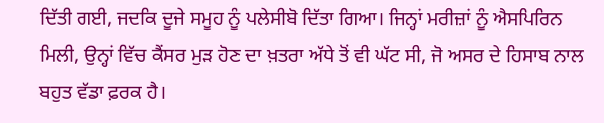ਦਿੱਤੀ ਗਈ, ਜਦਕਿ ਦੂਜੇ ਸਮੂਹ ਨੂੰ ਪਲੇਸੀਬੋ ਦਿੱਤਾ ਗਿਆ। ਜਿਨ੍ਹਾਂ ਮਰੀਜ਼ਾਂ ਨੂੰ ਐਸਪਿਰਿਨ ਮਿਲੀ, ਉਨ੍ਹਾਂ ਵਿੱਚ ਕੈਂਸਰ ਮੁੜ ਹੋਣ ਦਾ ਖ਼ਤਰਾ ਅੱਧੇ ਤੋਂ ਵੀ ਘੱਟ ਸੀ, ਜੋ ਅਸਰ ਦੇ ਹਿਸਾਬ ਨਾਲ ਬਹੁਤ ਵੱਡਾ ਫ਼ਰਕ ਹੈ।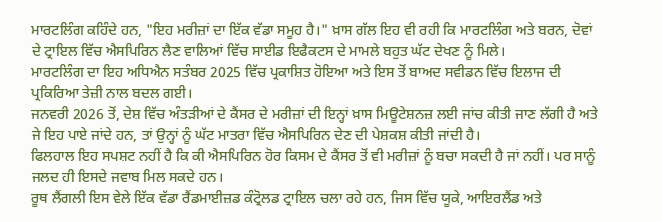ਮਾਰਟਲਿੰਗ ਕਹਿੰਦੇ ਹਨ, "ਇਹ ਮਰੀਜ਼ਾਂ ਦਾ ਇੱਕ ਵੱਡਾ ਸਮੂਹ ਹੈ।" ਖ਼ਾਸ ਗੱਲ ਇਹ ਵੀ ਰਹੀ ਕਿ ਮਾਰਟਲਿੰਗ ਅਤੇ ਬਰਨ, ਦੋਵਾਂ ਦੇ ਟ੍ਰਾਇਲ ਵਿੱਚ ਐਸਪਿਰਿਨ ਲੈਣ ਵਾਲਿਆਂ ਵਿੱਚ ਸਾਈਡ ਇਫੈਕਟਸ ਦੇ ਮਾਮਲੇ ਬਹੁਤ ਘੱਟ ਦੇਖਣ ਨੂੰ ਮਿਲੇ।
ਮਾਰਟਲਿੰਗ ਦਾ ਇਹ ਅਧਿਐਨ ਸਤੰਬਰ 2025 ਵਿੱਚ ਪ੍ਰਕਾਸ਼ਿਤ ਹੋਇਆ ਅਤੇ ਇਸ ਤੋਂ ਬਾਅਦ ਸਵੀਡਨ ਵਿੱਚ ਇਲਾਜ ਦੀ ਪ੍ਰਕਿਰਿਆ ਤੇਜ਼ੀ ਨਾਲ ਬਦਲ ਗਈ।
ਜਨਵਰੀ 2026 ਤੋਂ, ਦੇਸ਼ ਵਿੱਚ ਅੰਤੜੀਆਂ ਦੇ ਕੈਂਸਰ ਦੇ ਮਰੀਜ਼ਾਂ ਦੀ ਇਨ੍ਹਾਂ ਖ਼ਾਸ ਮਿਊਟੇਸ਼ਨਜ਼ ਲਈ ਜਾਂਚ ਕੀਤੀ ਜਾਣ ਲੱਗੀ ਹੈ ਅਤੇ ਜੇ ਇਹ ਪਾਏ ਜਾਂਦੇ ਹਨ, ਤਾਂ ਉਨ੍ਹਾਂ ਨੂੰ ਘੱਟ ਮਾਤਰਾ ਵਿੱਚ ਐਸਪਿਰਿਨ ਦੇਣ ਦੀ ਪੇਸ਼ਕਸ਼ ਕੀਤੀ ਜਾਂਦੀ ਹੈ।
ਫਿਲਹਾਲ ਇਹ ਸਪਸ਼ਟ ਨਹੀਂ ਹੈ ਕਿ ਕੀ ਐਸਪਿਰਿਨ ਹੋਰ ਕਿਸਮ ਦੇ ਕੈਂਸਰ ਤੋਂ ਵੀ ਮਰੀਜ਼ਾਂ ਨੂੰ ਬਚਾ ਸਕਦੀ ਹੈ ਜਾਂ ਨਹੀਂ। ਪਰ ਸਾਨੂੰ ਜਲਦ ਹੀ ਇਸਦੇ ਜਵਾਬ ਮਿਲ ਸਕਦੇ ਹਨ।
ਰੂਥ ਲੈਂਗਲੀ ਇਸ ਵੇਲੇ ਇੱਕ ਵੱਡਾ ਰੈਂਡਮਾਈਜ਼ਡ ਕੰਟ੍ਰੋਲਡ ਟ੍ਰਾਇਲ ਚਲਾ ਰਹੇ ਹਨ, ਜਿਸ ਵਿੱਚ ਯੂਕੇ, ਆਇਰਲੈਂਡ ਅਤੇ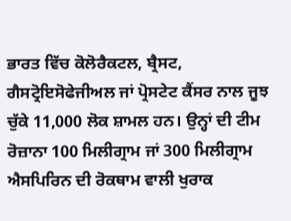ਭਾਰਤ ਵਿੱਚ ਕੋਲੋਰੈਕਟਲ, ਬ੍ਰੈਸਟ, ਗੈਸਟ੍ਰੋਇਸੋਫੇਜੀਅਲ ਜਾਂ ਪ੍ਰੋਸਟੇਟ ਕੈਂਸਰ ਨਾਲ ਜੂਝ ਚੁੱਕੇ 11,000 ਲੋਕ ਸ਼ਾਮਲ ਹਨ। ਉਨ੍ਹਾਂ ਦੀ ਟੀਮ ਰੋਜ਼ਾਨਾ 100 ਮਿਲੀਗ੍ਰਾਮ ਜਾਂ 300 ਮਿਲੀਗ੍ਰਾਮ ਐਸਪਿਰਿਨ ਦੀ ਰੋਕਥਾਮ ਵਾਲੀ ਖੁਰਾਕ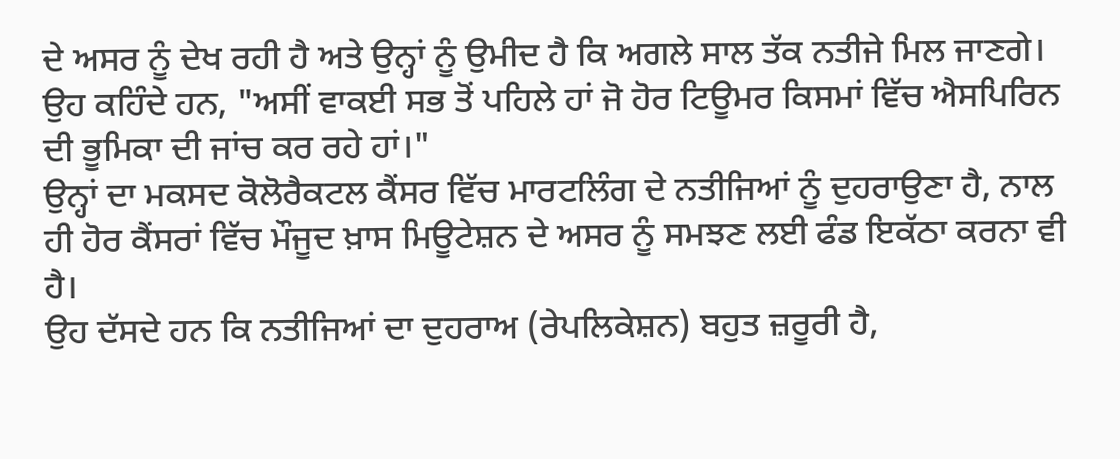ਦੇ ਅਸਰ ਨੂੰ ਦੇਖ ਰਹੀ ਹੈ ਅਤੇ ਉਨ੍ਹਾਂ ਨੂੰ ਉਮੀਦ ਹੈ ਕਿ ਅਗਲੇ ਸਾਲ ਤੱਕ ਨਤੀਜੇ ਮਿਲ ਜਾਣਗੇ।
ਉਹ ਕਹਿੰਦੇ ਹਨ, "ਅਸੀਂ ਵਾਕਈ ਸਭ ਤੋਂ ਪਹਿਲੇ ਹਾਂ ਜੋ ਹੋਰ ਟਿਊਮਰ ਕਿਸਮਾਂ ਵਿੱਚ ਐਸਪਿਰਿਨ ਦੀ ਭੂਮਿਕਾ ਦੀ ਜਾਂਚ ਕਰ ਰਹੇ ਹਾਂ।"
ਉਨ੍ਹਾਂ ਦਾ ਮਕਸਦ ਕੋਲੋਰੈਕਟਲ ਕੈਂਸਰ ਵਿੱਚ ਮਾਰਟਲਿੰਗ ਦੇ ਨਤੀਜਿਆਂ ਨੂੰ ਦੁਹਰਾਉਣਾ ਹੈ, ਨਾਲ ਹੀ ਹੋਰ ਕੈਂਸਰਾਂ ਵਿੱਚ ਮੌਜੂਦ ਖ਼ਾਸ ਮਿਊਟੇਸ਼ਨ ਦੇ ਅਸਰ ਨੂੰ ਸਮਝਣ ਲਈ ਫੰਡ ਇਕੱਠਾ ਕਰਨਾ ਵੀ ਹੈ।
ਉਹ ਦੱਸਦੇ ਹਨ ਕਿ ਨਤੀਜਿਆਂ ਦਾ ਦੁਹਰਾਅ (ਰੇਪਲਿਕੇਸ਼ਨ) ਬਹੁਤ ਜ਼ਰੂਰੀ ਹੈ,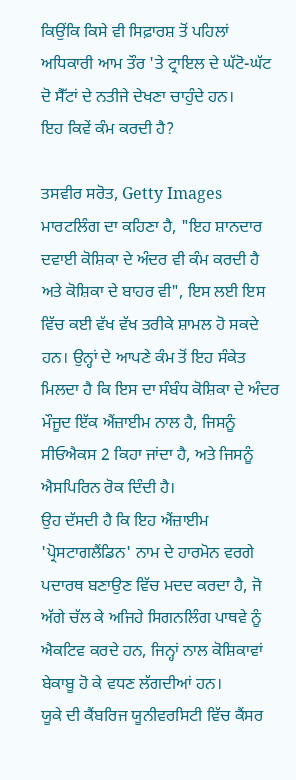ਕਿਉਂਕਿ ਕਿਸੇ ਵੀ ਸਿਫ਼ਾਰਸ਼ ਤੋਂ ਪਹਿਲਾਂ ਅਧਿਕਾਰੀ ਆਮ ਤੌਰ 'ਤੇ ਟ੍ਰਾਇਲ ਦੇ ਘੱਟੋ-ਘੱਟ ਦੋ ਸੈੱਟਾਂ ਦੇ ਨਤੀਜੇ ਦੇਖਣਾ ਚਾਹੁੰਦੇ ਹਨ।
ਇਹ ਕਿਵੇਂ ਕੰਮ ਕਰਦੀ ਹੈ?

ਤਸਵੀਰ ਸਰੋਤ, Getty Images
ਮਾਰਟਲਿੰਗ ਦਾ ਕਹਿਣਾ ਹੈ, "ਇਹ ਸ਼ਾਨਦਾਰ ਦਵਾਈ ਕੋਸ਼ਿਕਾ ਦੇ ਅੰਦਰ ਵੀ ਕੰਮ ਕਰਦੀ ਹੈ ਅਤੇ ਕੋਸ਼ਿਕਾ ਦੇ ਬਾਹਰ ਵੀ", ਇਸ ਲਈ ਇਸ ਵਿੱਚ ਕਈ ਵੱਖ ਵੱਖ ਤਰੀਕੇ ਸ਼ਾਮਲ ਹੋ ਸਕਦੇ ਹਨ। ਉਨ੍ਹਾਂ ਦੇ ਆਪਣੇ ਕੰਮ ਤੋਂ ਇਹ ਸੰਕੇਤ ਮਿਲਦਾ ਹੈ ਕਿ ਇਸ ਦਾ ਸੰਬੰਧ ਕੋਸ਼ਿਕਾ ਦੇ ਅੰਦਰ ਮੌਜੂਦ ਇੱਕ ਐਂਜ਼ਾਈਮ ਨਾਲ ਹੈ, ਜਿਸਨੂੰ ਸੀਓਐਕਸ 2 ਕਿਹਾ ਜਾਂਦਾ ਹੈ, ਅਤੇ ਜਿਸਨੂੰ ਐਸਪਿਰਿਨ ਰੋਕ ਦਿੰਦੀ ਹੈ।
ਉਹ ਦੱਸਦੀ ਹੈ ਕਿ ਇਹ ਐਂਜ਼ਾਈਮ 'ਪ੍ਰੋਸਟਾਗਲੈਂਡਿਨ' ਨਾਮ ਦੇ ਹਾਰਮੋਨ ਵਰਗੇ ਪਦਾਰਥ ਬਣਾਉਣ ਵਿੱਚ ਮਦਦ ਕਰਦਾ ਹੈ, ਜੋ ਅੱਗੇ ਚੱਲ ਕੇ ਅਜਿਹੇ ਸਿਗਨਲਿੰਗ ਪਾਥਵੇ ਨੂੰ ਐਕਟਿਵ ਕਰਦੇ ਹਨ, ਜਿਨ੍ਹਾਂ ਨਾਲ ਕੋਸ਼ਿਕਾਵਾਂ ਬੇਕਾਬੂ ਹੋ ਕੇ ਵਧਣ ਲੱਗਦੀਆਂ ਹਨ।
ਯੂਕੇ ਦੀ ਕੈਂਬਰਿਜ ਯੂਨੀਵਰਸਿਟੀ ਵਿੱਚ ਕੈਂਸਰ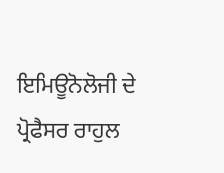ਇਮਿਊਨੋਲੋਜੀ ਦੇ ਪ੍ਰੋਫੈਸਰ ਰਾਹੁਲ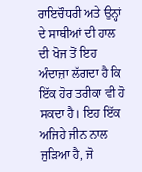ਰਾਇਚੌਧਰੀ ਅਤੇ ਉਨ੍ਹਾਂ ਦੇ ਸਾਥੀਆਂ ਦੀ ਹਾਲ ਦੀ ਖੋਜ ਤੋਂ ਇਹ ਅੰਦਾਜ਼ਾ ਲੱਗਦਾ ਹੈ ਕਿ ਇੱਕ ਹੋਰ ਤਰੀਕਾ ਵੀ ਹੋ ਸਕਦਾ ਹੈ। ਇਹ ਇੱਕ ਅਜਿਹੇ ਜੀਨ ਨਾਲ ਜੁੜਿਆ ਹੈ, ਜੋ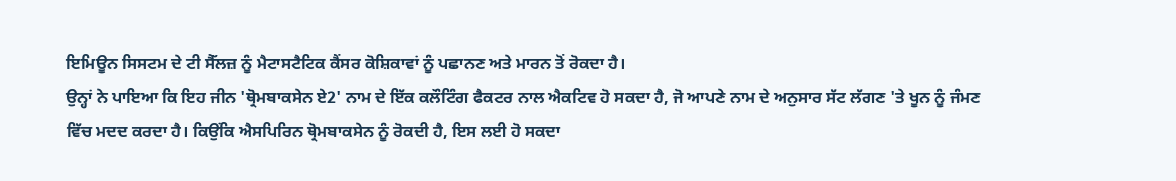ਇਮਿਊਨ ਸਿਸਟਮ ਦੇ ਟੀ ਸੈੱਲਜ਼ ਨੂੰ ਮੈਟਾਸਟੈਟਿਕ ਕੈਂਸਰ ਕੋਸ਼ਿਕਾਵਾਂ ਨੂੰ ਪਛਾਨਣ ਅਤੇ ਮਾਰਨ ਤੋਂ ਰੋਕਦਾ ਹੈ।
ਉਨ੍ਹਾਂ ਨੇ ਪਾਇਆ ਕਿ ਇਹ ਜੀਨ 'ਥ੍ਰੋਮਬਾਕਸੇਨ ਏ2' ਨਾਮ ਦੇ ਇੱਕ ਕਲੌਟਿੰਗ ਫੈਕਟਰ ਨਾਲ ਐਕਟਿਵ ਹੋ ਸਕਦਾ ਹੈ, ਜੋ ਆਪਣੇ ਨਾਮ ਦੇ ਅਨੁਸਾਰ ਸੱਟ ਲੱਗਣ 'ਤੇ ਖੂਨ ਨੂੰ ਜੰਮਣ ਵਿੱਚ ਮਦਦ ਕਰਦਾ ਹੈ। ਕਿਉਂਕਿ ਐਸਪਿਰਿਨ ਥ੍ਰੋਮਬਾਕਸੇਨ ਨੂੰ ਰੋਕਦੀ ਹੈ, ਇਸ ਲਈ ਹੋ ਸਕਦਾ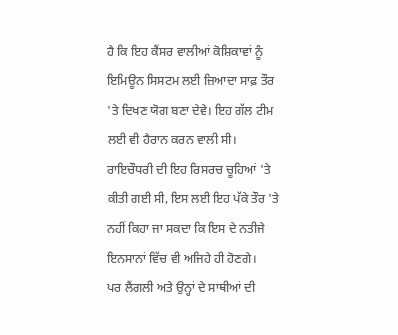ਹੈ ਕਿ ਇਹ ਕੈਂਸਰ ਵਾਲੀਆਂ ਕੋਸ਼ਿਕਾਵਾਂ ਨੂੰ ਇਮਿਊਨ ਸਿਸਟਮ ਲਈ ਜ਼ਿਆਦਾ ਸਾਫ਼ ਤੌਰ 'ਤੇ ਦਿਖਣ ਯੋਗ ਬਣਾ ਦੇਵੇ। ਇਹ ਗੱਲ ਟੀਮ ਲਈ ਵੀ ਹੈਰਾਨ ਕਰਨ ਵਾਲੀ ਸੀ।
ਰਾਇਚੌਧਰੀ ਦੀ ਇਹ ਰਿਸਰਚ ਚੂਹਿਆਂ 'ਤੇ ਕੀਤੀ ਗਈ ਸੀ, ਇਸ ਲਈ ਇਹ ਪੱਕੇ ਤੌਰ 'ਤੇ ਨਹੀਂ ਕਿਹਾ ਜਾ ਸਕਦਾ ਕਿ ਇਸ ਦੇ ਨਤੀਜੇ ਇਨਸਾਨਾਂ ਵਿੱਚ ਵੀ ਅਜਿਹੇ ਹੀ ਹੋਣਗੇ।
ਪਰ ਲੈਂਗਲੀ ਅਤੇ ਉਨ੍ਹਾਂ ਦੇ ਸਾਥੀਆਂ ਦੀ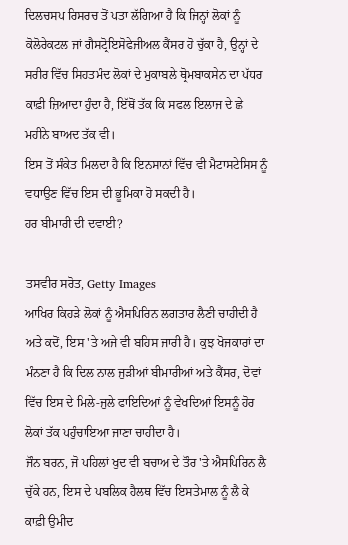ਦਿਲਚਸਪ ਰਿਸਰਚ ਤੋਂ ਪਤਾ ਲੱਗਿਆ ਹੈ ਕਿ ਜਿਨ੍ਹਾਂ ਲੋਕਾਂ ਨੂੰ ਕੋਲੋਰੇਕਟਲ ਜਾਂ ਗੈਸਟ੍ਰੋਇਸੋਫੇਜੀਅਲ ਕੈਂਸਰ ਹੋ ਚੁੱਕਾ ਹੈ, ਉਨ੍ਹਾਂ ਦੇ ਸਰੀਰ ਵਿੱਚ ਸਿਹਤਮੰਦ ਲੋਕਾਂ ਦੇ ਮੁਕਾਬਲੇ ਥ੍ਰੋਮਬਾਕਸੇਨ ਦਾ ਪੱਧਰ ਕਾਫ਼ੀ ਜ਼ਿਆਦਾ ਹੁੰਦਾ ਹੈ, ਇੱਥੋਂ ਤੱਕ ਕਿ ਸਫਲ ਇਲਾਜ ਦੇ ਛੇ ਮਹੀਨੇ ਬਾਅਦ ਤੱਕ ਵੀ।
ਇਸ ਤੋਂ ਸੰਕੇਤ ਮਿਲਦਾ ਹੈ ਕਿ ਇਨਸਾਨਾਂ ਵਿੱਚ ਵੀ ਮੈਟਾਸਟੇਸਿਸ ਨੂੰ ਵਧਾਉਣ ਵਿੱਚ ਇਸ ਦੀ ਭੂਮਿਕਾ ਹੋ ਸਕਦੀ ਹੈ।
ਹਰ ਬੀਮਾਰੀ ਦੀ ਦਵਾਈ?

ਤਸਵੀਰ ਸਰੋਤ, Getty Images
ਆਖਿਰ ਕਿਹੜੇ ਲੋਕਾਂ ਨੂੰ ਐਸਪਿਰਿਨ ਲਗਤਾਰ ਲੈਣੀ ਚਾਹੀਦੀ ਹੈ ਅਤੇ ਕਦੋਂ, ਇਸ 'ਤੇ ਅਜੇ ਵੀ ਬਹਿਸ ਜਾਰੀ ਹੈ। ਕੁਝ ਖੋਜਕਾਰਾਂ ਦਾ ਮੰਨਣਾ ਹੈ ਕਿ ਦਿਲ ਨਾਲ ਜੁੜੀਆਂ ਬੀਮਾਰੀਆਂ ਅਤੇ ਕੈਂਸਰ, ਦੋਵਾਂ ਵਿੱਚ ਇਸ ਦੇ ਮਿਲੇ-ਜੁਲੇ ਫਾਇਦਿਆਂ ਨੂੰ ਵੇਖਦਿਆਂ ਇਸਨੂੰ ਹੋਰ ਲੋਕਾਂ ਤੱਕ ਪਹੁੰਚਾਇਆ ਜਾਣਾ ਚਾਹੀਦਾ ਹੈ।
ਜੌਨ ਬਰਨ, ਜੋ ਪਹਿਲਾਂ ਖੁਦ ਵੀ ਬਚਾਅ ਦੇ ਤੌਰ 'ਤੇ ਐਸਪਿਰਿਨ ਲੈ ਚੁੱਕੇ ਹਨ, ਇਸ ਦੇ ਪਬਲਿਕ ਹੈਲਥ ਵਿੱਚ ਇਸਤੇਮਾਲ ਨੂੰ ਲੈ ਕੇ ਕਾਫ਼ੀ ਉਮੀਦ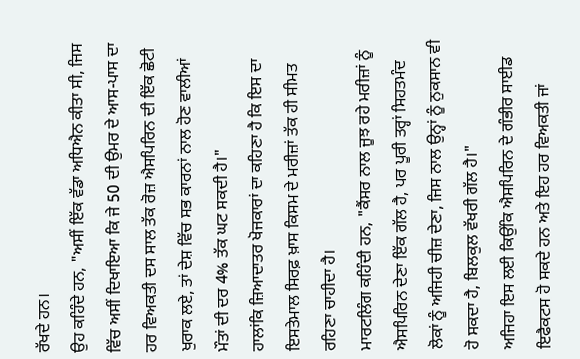ਰੱਖਦੇ ਹਨ।
ਉਹ ਕਹਿੰਦੇ ਹਨ, "ਅਸੀਂ ਇੱਕ ਵੱਡਾ ਅਧਿਐਨ ਕੀਤਾ ਸੀ, ਜਿਸ ਵਿੱਚ ਅਸੀਂ ਦਿਖਾਇਆ ਕਿ ਜੇ 50 ਦੀ ਉਮਰ ਦੇ ਆਸ-ਪਾਸ ਦਾ ਹਰ ਵਿਅਕਤੀ ਦਸ ਸਾਲ ਤੱਕ ਰੋਜ਼ ਐਸਪਿਰਿਨ ਦੀ ਇੱਕ ਛੋਟੀ ਖੁਰਾਕ ਲਏ, ਤਾਂ ਦੇਸ਼ ਵਿੱਚ ਸਭ ਕਾਰਨਾਂ ਨਾਲ ਹੋਣ ਵਾਲੀਆਂ ਮੌਤਾਂ ਦੀ ਦਰ 4% ਤੱਕ ਘਟ ਸਕਦੀ ਹੈ।"
ਹਾਲਾਂਕਿ ਜ਼ਿਆਦਾਤਰ ਖੋਜਕਾਰਾਂ ਦਾ ਕਹਿਣਾ ਹੈ ਕਿ ਇਸ ਦਾ ਇਸਤੇਮਾਲ ਸਿਰਫ਼ ਖ਼ਾਸ ਕਿਸਮ ਦੇ ਮਰੀਜ਼ਾਂ ਤੱਕ ਹੀ ਸੀਮਤ ਰਹਿਣਾ ਚਾਹੀਦਾ ਹੈ।
ਮਾਰਟਲਿੰਗ ਕਹਿੰਦੀ ਹਨ, "ਕੈਂਸਰ ਨਾਲ ਜੂਝ ਰਹੇ ਮਰੀਜ਼ਾਂ ਨੂੰ ਐਸਪਿਰਿਨ ਦੇਣਾ ਇੱਕ ਗੱਲ ਹੈ, ਪਰ ਪੂਰੀ ਤਰ੍ਹਾਂ ਸਿਹਤਮੰਦ ਲੋਕਾਂ ਨੂੰ ਅਜਿਹੀ ਚੀਜ਼ ਦੇਣਾ, ਜਿਸ ਨਾਲ ਉਨ੍ਹਾਂ ਨੂੰ ਨੁਕਸਾਨ ਵੀ ਹੋ ਸਕਦਾ ਹੈ, ਬਿਲਕੁਲ ਵੱਖਰੀ ਗੱਲ ਹੈ।"
ਅਜਿਹਾ ਇਸ ਲਈ ਕਿਉਂਕਿ ਐਸਪਿਰਿਨ ਦੇ ਗੰਭੀਰ ਸਾਈਡ ਇਫੈਕਟਸ ਹੋ ਸਕਦੇ ਹਨ ਅਤੇ ਇਹ ਹਰ ਵਿਅਕਤੀ ਜਾਂ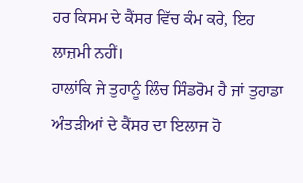ਹਰ ਕਿਸਮ ਦੇ ਕੈਂਸਰ ਵਿੱਚ ਕੰਮ ਕਰੇ, ਇਹ ਲਾਜ਼ਮੀ ਨਹੀਂ।
ਹਾਲਾਂਕਿ ਜੇ ਤੁਹਾਨੂੰ ਲਿੰਚ ਸਿੰਡਰੋਮ ਹੈ ਜਾਂ ਤੁਹਾਡਾ ਅੰਤੜੀਆਂ ਦੇ ਕੈਂਸਰ ਦਾ ਇਲਾਜ ਹੋ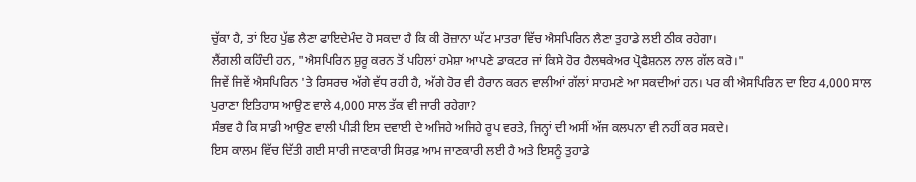ਚੁੱਕਾ ਹੈ, ਤਾਂ ਇਹ ਪੁੱਛ ਲੈਣਾ ਫਾਇਦੇਮੰਦ ਹੋ ਸਕਦਾ ਹੈ ਕਿ ਕੀ ਰੋਜ਼ਾਨਾ ਘੱਟ ਮਾਤਰਾ ਵਿੱਚ ਐਸਪਿਰਿਨ ਲੈਣਾ ਤੁਹਾਡੇ ਲਈ ਠੀਕ ਰਹੇਗਾ।
ਲੈਂਗਲੀ ਕਹਿੰਦੀ ਹਨ, "ਐਸਪਿਰਿਨ ਸ਼ੁਰੂ ਕਰਨ ਤੋਂ ਪਹਿਲਾਂ ਹਮੇਸ਼ਾ ਆਪਣੇ ਡਾਕਟਰ ਜਾਂ ਕਿਸੇ ਹੋਰ ਹੈਲਥਕੇਅਰ ਪ੍ਰੋਫੈਸ਼ਨਲ ਨਾਲ ਗੱਲ ਕਰੋ।"
ਜਿਵੇਂ ਜਿਵੇਂ ਐਸਪਿਰਿਨ 'ਤੇ ਰਿਸਰਚ ਅੱਗੇ ਵੱਧ ਰਹੀ ਹੈ, ਅੱਗੇ ਹੋਰ ਵੀ ਹੈਰਾਨ ਕਰਨ ਵਾਲੀਆਂ ਗੱਲਾਂ ਸਾਹਮਣੇ ਆ ਸਕਦੀਆਂ ਹਨ। ਪਰ ਕੀ ਐਸਪਿਰਿਨ ਦਾ ਇਹ 4,000 ਸਾਲ ਪੁਰਾਣਾ ਇਤਿਹਾਸ ਆਉਣ ਵਾਲੇ 4,000 ਸਾਲ ਤੱਕ ਵੀ ਜਾਰੀ ਰਹੇਗਾ?
ਸੰਭਵ ਹੈ ਕਿ ਸਾਡੀ ਆਉਣ ਵਾਲੀ ਪੀੜੀ ਇਸ ਦਵਾਈ ਦੇ ਅਜਿਹੇ ਅਜਿਹੇ ਰੂਪ ਵਰਤੇ, ਜਿਨ੍ਹਾਂ ਦੀ ਅਸੀਂ ਅੱਜ ਕਲਪਨਾ ਵੀ ਨਹੀਂ ਕਰ ਸਕਦੇ।
ਇਸ ਕਾਲਮ ਵਿੱਚ ਦਿੱਤੀ ਗਈ ਸਾਰੀ ਜਾਣਕਾਰੀ ਸਿਰਫ਼ ਆਮ ਜਾਣਕਾਰੀ ਲਈ ਹੈ ਅਤੇ ਇਸਨੂੰ ਤੁਹਾਡੇ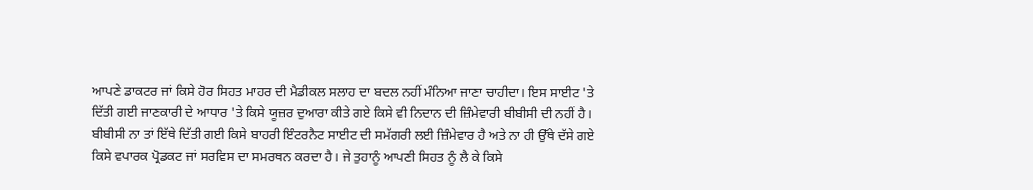ਆਪਣੇ ਡਾਕਟਰ ਜਾਂ ਕਿਸੇ ਹੋਰ ਸਿਹਤ ਮਾਹਰ ਦੀ ਮੈਡੀਕਲ ਸਲਾਹ ਦਾ ਬਦਲ ਨਹੀਂ ਮੰਨਿਆ ਜਾਣਾ ਚਾਹੀਦਾ। ਇਸ ਸਾਈਟ 'ਤੇ ਦਿੱਤੀ ਗਈ ਜਾਣਕਾਰੀ ਦੇ ਆਧਾਰ 'ਤੇ ਕਿਸੇ ਯੂਜ਼ਰ ਦੁਆਰਾ ਕੀਤੇ ਗਏ ਕਿਸੇ ਵੀ ਨਿਦਾਨ ਦੀ ਜ਼ਿੰਮੇਵਾਰੀ ਬੀਬੀਸੀ ਦੀ ਨਹੀਂ ਹੈ। ਬੀਬੀਸੀ ਨਾ ਤਾਂ ਇੱਥੇ ਦਿੱਤੀ ਗਈ ਕਿਸੇ ਬਾਹਰੀ ਇੰਟਰਨੈਟ ਸਾਈਟ ਦੀ ਸਮੱਗਰੀ ਲਈ ਜ਼ਿੰਮੇਵਾਰ ਹੈ ਅਤੇ ਨਾ ਹੀ ਉੱਥੇ ਦੱਸੇ ਗਏ ਕਿਸੇ ਵਪਾਰਕ ਪ੍ਰੋਡਕਟ ਜਾਂ ਸਰਵਿਸ ਦਾ ਸਮਰਥਨ ਕਰਦਾ ਹੈ। ਜੇ ਤੁਹਾਨੂੰ ਆਪਣੀ ਸਿਹਤ ਨੂੰ ਲੈ ਕੇ ਕਿਸੇ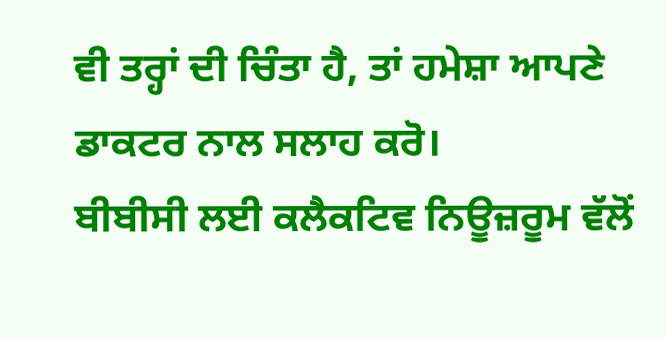ਵੀ ਤਰ੍ਹਾਂ ਦੀ ਚਿੰਤਾ ਹੈ, ਤਾਂ ਹਮੇਸ਼ਾ ਆਪਣੇ ਡਾਕਟਰ ਨਾਲ ਸਲਾਹ ਕਰੋ।
ਬੀਬੀਸੀ ਲਈ ਕਲੈਕਟਿਵ ਨਿਊਜ਼ਰੂਮ ਵੱਲੋਂ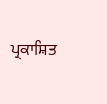ਪ੍ਰਕਾਸ਼ਿਤ